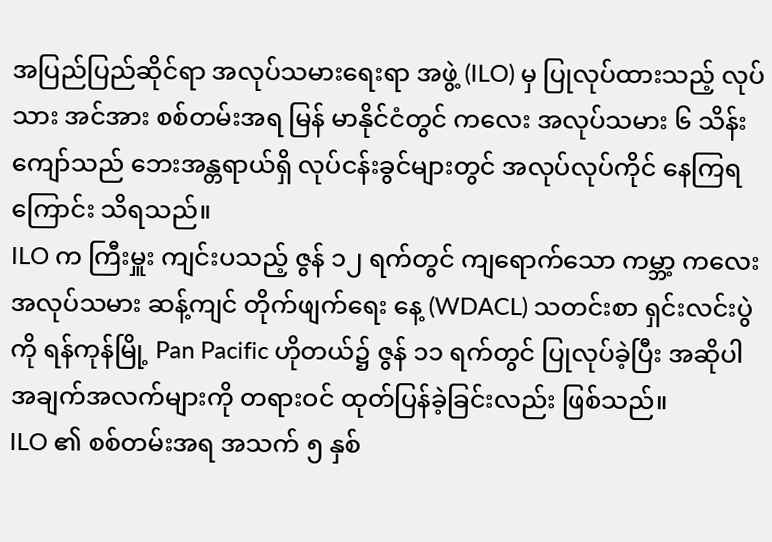အပြည်ပြည်ဆိုင်ရာ အလုပ်သမားရေးရာ အဖွဲ့ (ILO) မှ ပြုလုပ်ထားသည့် လုပ်သား အင်အား စစ်တမ်းအရ မြန် မာနိုင်ငံတွင် ကလေး အလုပ်သမား ၆ သိန်းကျော်သည် ဘေးအန္တရာယ်ရှိ လုပ်ငန်းခွင်များတွင် အလုပ်လုပ်ကိုင် နေကြရကြောင်း သိရသည်။
ILO က ကြီးမှူး ကျင်းပသည့် ဇွန် ၁၂ ရက်တွင် ကျရောက်သော ကမ္ဘာ့ ကလေးအလုပ်သမား ဆန့်ကျင် တိုက်ဖျက်ရေး နေ့ (WDACL) သတင်းစာ ရှင်းလင်းပွဲကို ရန်ကုန်မြို့ Pan Pacific ဟိုတယ်၌ ဇွန် ၁၁ ရက်တွင် ပြုလုပ်ခဲ့ပြီး အဆိုပါ အချက်အလက်များကို တရားဝင် ထုတ်ပြန်ခဲ့ခြင်းလည်း ဖြစ်သည်။
ILO ၏ စစ်တမ်းအရ အသက် ၅ နှစ်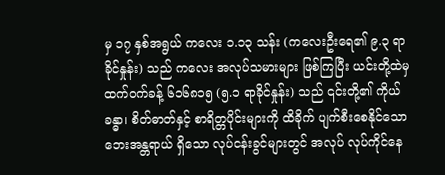မှ ၁၇ နှစ်အရွယ် ကလေး ၁.၁၃ သန်း (ကလေးဦးရေ၏ ၉.၃ ရာခိုင်နှုန်း) သည် ကလေး အလုပ်သမားများ ဖြစ်ကြပြီး ယင်းတို့ထဲမှ ထက်ဝက်ခန့် ၆၁၆၈၁၅ (၅.၁ ရာခိုင်နှုန်း) သည် ၎င်းတို့၏ ကိုယ် ခန္ဓာ၊ စိတ်ဓာတ်နှင့် စာရိတ္တပိုင်းများကို ထိခိုက် ပျက်စီးစေနိုင်သော ဘေးအန္တရာယ် ရှိသော လုပ်ငန်းခွင်များတွင် အလုပ် လုပ်ကိုင်နေ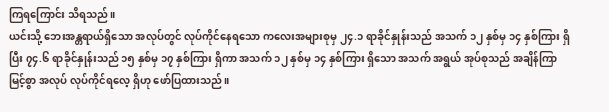ကြရကြောင်း သိရသည်။
ယင်းသို့ ဘေးအန္တရာယ်ရှိသော အလုပ်တွင် လုပ်ကိုင်နေရသော ကလေးအများစုမှ ၂၄.၁ ရာခိုင်နှုန်းသည် အသက် ၁၂ နှစ်မှ ၁၄ နှစ်ကြား ရှိပြီး ၇၄.၆ ရာခိုင်နှုန်းသည် ၁၅ နှစ်မှ ၁၇ နှစ်ကြား ရှိကာ အသက် ၁၂ နှစ်မှ ၁၄ နှစ်ကြား ရှိသော အသက် အရွယ် အုပ်စုသည် အချိန်ကြာမြင့်စွာ အလုပ် လုပ်ကိုင်ရလေ့ ရှိဟု ဖော်ပြထားသည်။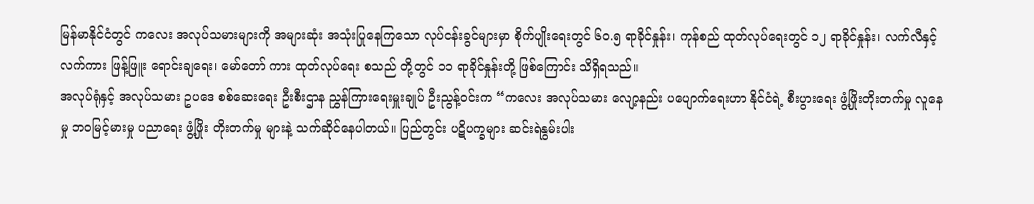မြန်မာနိုင်ငံတွင် ကလေး အလုပ်သမားများကို အများဆုံး အသုံးပြုနေကြသော လုပ်ငန်းခွင်များမှာ စိုက်ပျိုးရေးတွင် ၆၀.၅ ရာခိုင်နှုန်း၊ ကုန်စည် ထုတ်လုပ်ရေးတွင် ၁၂ ရာခိုင်နှုန်း၊ လက်လီနှင့် လက်ကား ဖြန့်ဖြူး ရောင်းချရေး၊ မော်တော် ကား ထုတ်လုပ်ရေး စသည် တို့တွင် ၁၁ ရာခိုင်နှုန်းတို့ ဖြစ်ကြောင်း သိရှိရသည်။
အလုပ်ရုံနှင့် အလုပ်သမား ဥပဒေ စစ်ဆေးရေး ဦးစီးဌာန ညွှန်ကြားရေးမှူးချုပ် ဦးညွန့်ဝင်းက “ကလေး အလုပ်သမား လျော့နည်း ပပျောက်ရေးဟာ နိုင်ငံရဲ့ စီးပွားရေး ဖွံ့ဖြိုးတိုးတက်မှု လူနေမှု ဘဝမြင့်မားမှု ပညာရေး ဖွံ့ဖြိုး တိုးတက်မှု များနဲ့ သက်ဆိုင်နေပါတယ်။ ပြည်တွင်း ပဋိပက္ခများ ဆင်းရဲနွမ်းပါး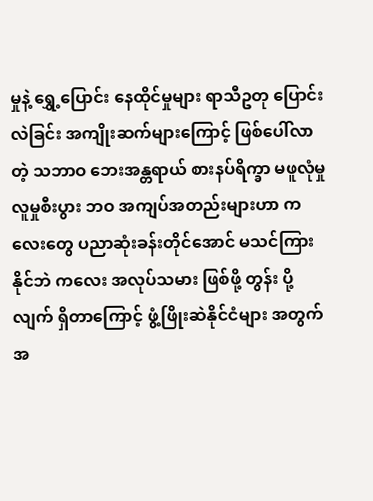မှုနဲ့ ရွှေ့ပြောင်း နေထိုင်မှုများ ရာသီဥတု ပြောင်း လဲခြင်း အကျိုးဆက်များကြောင့် ဖြစ်ပေါ်လာတဲ့ သဘာဝ ဘေးအန္တရာယ် စားနပ်ရိက္ခာ မဖူလုံမှု လူမှုစီးပွား ဘဝ အကျပ်အတည်းများဟာ ကလေးတွေ ပညာဆုံးခန်းတိုင်အောင် မသင်ကြားနိုင်ဘဲ ကလေး အလုပ်သမား ဖြစ်ဖို့ တွန်း ပို့လျက် ရှိတာကြောင့် ဖွံ့ဖြိုးဆဲနိုင်ငံများ အတွက် အ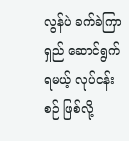လွန်ပဲ ခက်ခဲကြာရှည် ဆောင်ရွက်ရမယ့် လုပ်ငန်းစဉ် ဖြစ်လို့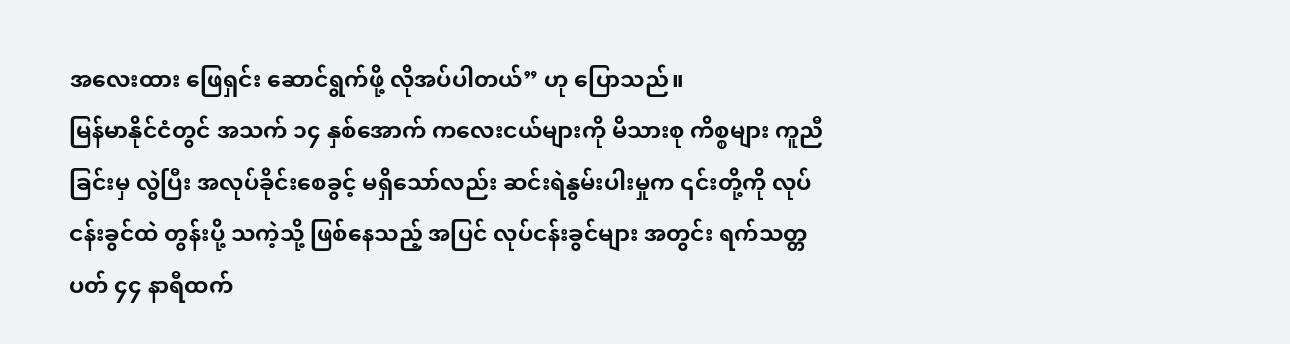အလေးထား ဖြေရှင်း ဆောင်ရွက်ဖို့ လိုအပ်ပါတယ်” ဟု ပြောသည်။
မြန်မာနိုင်ငံတွင် အသက် ၁၄ နှစ်အောက် ကလေးငယ်များကို မိသားစု ကိစ္စများ ကူညီခြင်းမှ လွဲပြီး အလုပ်ခိုင်းစေခွင့် မရှိသော်လည်း ဆင်းရဲနွမ်းပါးမှုက ၎င်းတို့ကို လုပ်ငန်းခွင်ထဲ တွန်းပို့ သကဲ့သို့ ဖြစ်နေသည့် အပြင် လုပ်ငန်းခွင်များ အတွင်း ရက်သတ္တပတ် ၄၄ နာရီထက်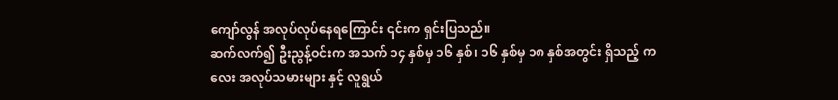ကျော်လွန် အလုပ်လုပ်နေရကြောင်း ၎င်းက ရှင်းပြသည်။
ဆက်လက်၍ ဦးညွန့်ဝင်းက အသက် ၁၄ နှစ်မှ ၁၆ နှစ်၊ ၁၆ နှစ်မှ ၁၈ နှစ်အတွင်း ရှိသည့် ကလေး အလုပ်သမားများ နှင့် လူရွယ်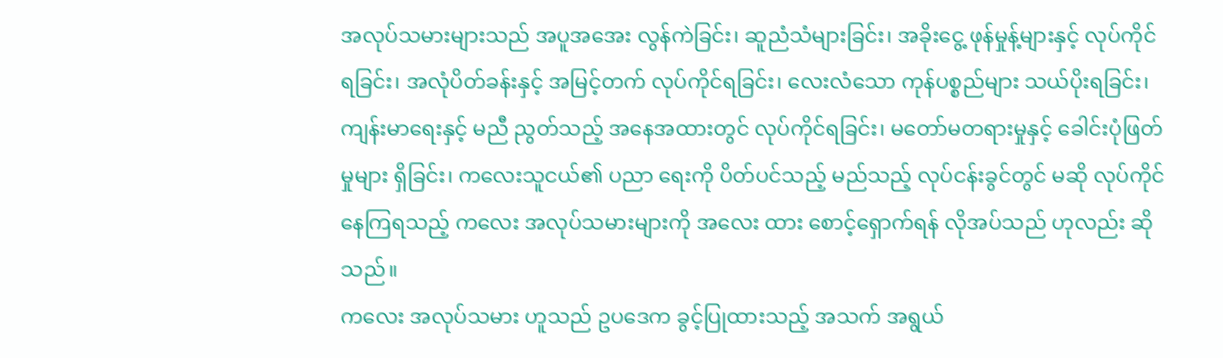အလုပ်သမားများသည် အပူအအေး လွန်ကဲခြင်း၊ ဆူညံသံများခြင်း၊ အခိုးငွေ့ ဖုန်မှုန့်များနှင့် လုပ်ကိုင်ရခြင်း၊ အလုံပိတ်ခန်းနှင့် အမြင့်တက် လုပ်ကိုင်ရခြင်း၊ လေးလံသော ကုန်ပစ္စည်များ သယ်ပိုးရခြင်း၊ ကျန်းမာရေးနှင့် မညီ ညွတ်သည့် အနေအထားတွင် လုပ်ကိုင်ရခြင်း၊ မတော်မတရားမှုနှင့် ခေါင်းပုံဖြတ်မှုများ ရှိခြင်း၊ ကလေးသူငယ်၏ ပညာ ရေးကို ပိတ်ပင်သည့် မည်သည့် လုပ်ငန်းခွင်တွင် မဆို လုပ်ကိုင်နေကြရသည့် ကလေး အလုပ်သမားများကို အလေး ထား စောင့်ရှောက်ရန် လိုအပ်သည် ဟုလည်း ဆိုသည်။
ကလေး အလုပ်သမား ဟူသည် ဥပဒေက ခွင့်ပြုထားသည့် အသက် အရွယ်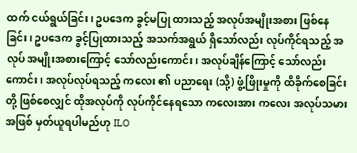ထက် ငယ်ရွယ်ခြင်း၊ ဥပဒေက ခွင့်မပြု ထားသည့် အလုပ်အမျိုးအစား ဖြစ်နေခြင်း၊ ဥပဒေက ခွင့်ပြုထားသည့် အသက်အရွယ် ရှိသော်လည်း လုပ်ကိုင်ရသည့် အလုပ် အမျိုးအစားကြောင့် သော်လည်းကောင်း၊ အလုပ်ချိန်ကြောင့် သော်လည်းကောင်း၊ အလုပ်လုပ်ရသည့် ကလေး ၏ ပညာရေး (သို့) ဖွံ့ဖြိုးမှုကို ထိခိုက်စေခြင်းတို့ ဖြစ်စေလျှင် ထိုအလုပ်ကို လုပ်ကိုင်နေရသော ကလေးအား ကလေး အလုပ်သမား အဖြစ် မှတ်ယူရပါမည်ဟု ILO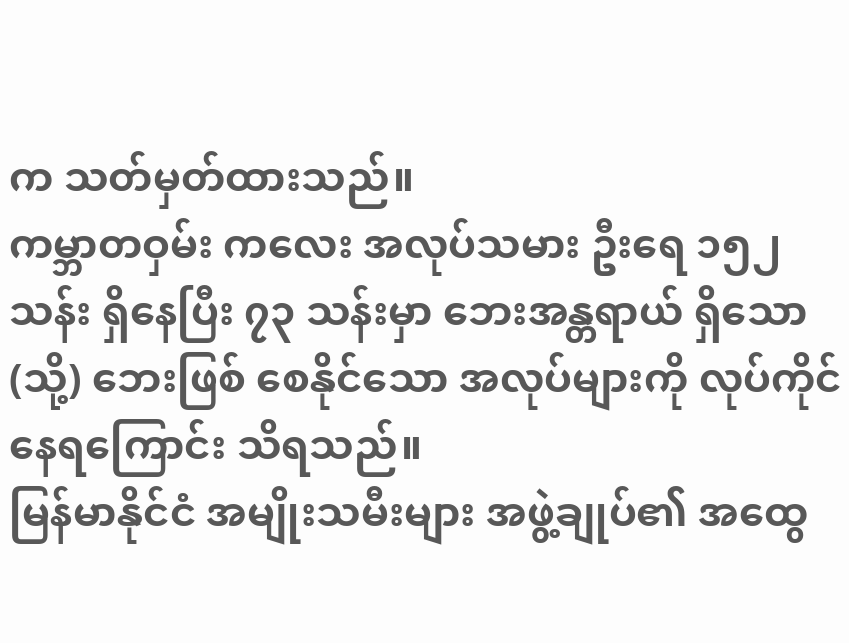က သတ်မှတ်ထားသည်။
ကမ္ဘာတဝှမ်း ကလေး အလုပ်သမား ဦးရေ ၁၅၂ သန်း ရှိနေပြီး ၇၃ သန်းမှာ ဘေးအန္တရာယ် ရှိသော (သို့) ဘေးဖြစ် စေနိုင်သော အလုပ်များကို လုပ်ကိုင်နေရကြောင်း သိရသည်။
မြန်မာနိုင်ငံ အမျိုးသမီးများ အဖွဲ့ချုပ်၏ အထွေ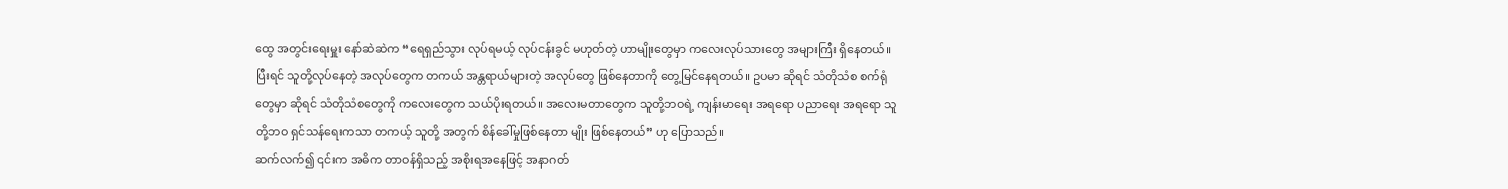ထွေ အတွင်းရေးမှူး နော်ဆဲဆဲက “ရေရှည်သွား လုပ်ရမယ့် လုပ်ငန်းခွင် မဟုတ်တဲ့ ဟာမျိုးတွေမှာ ကလေးလုပ်သားတွေ အများကြီး ရှိနေတယ်။ ပြီးရင် သူတို့လုပ်နေတဲ့ အလုပ်တွေက တကယ် အန္တရာယ်များတဲ့ အလုပ်တွေ ဖြစ်နေတာကို တွေ့မြင်နေရတယ်။ ဥပမာ ဆိုရင် သံတိုသံစ စက်ရုံတွေမှာ ဆိုရင် သံတိုသံစတွေကို ကလေးတွေက သယ်ပိုးရတယ်။ အလေးမတာတွေက သူတို့ဘဝရဲ့ ကျန်းမာရေး အရရော ပညာရေး အရရော သူတို့ဘဝ ရှင်သန်ရေးကသာ တကယ့် သူတို့ အတွက် စိန်ခေါ်မှုဖြစ်နေတာ မျိုး ဖြစ်နေတယ်” ဟု ပြောသည်။
ဆက်လက်၍ ၎င်းက အဓိက တာဝန်ရှိသည့် အစိုးရအနေဖြင့် အနာဂတ်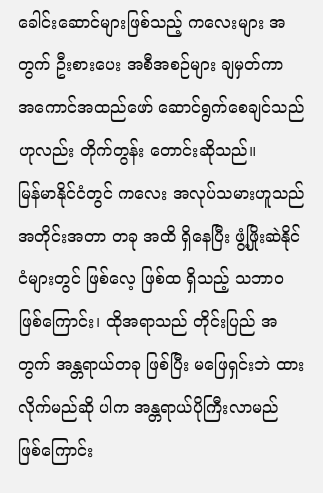ခေါင်းဆောင်များဖြစ်သည့် ကလေးများ အတွက် ဦးစားပေး အစီအစဉ်များ ချမှတ်ကာ အကောင်အထည်ဖော် ဆောင်ရွက်စေချင်သည်ဟုလည်း တိုက်တွန်း တောင်းဆိုသည်။
မြန်မာနိုင်ငံတွင် ကလေး အလုပ်သမားဟူသည် အတိုင်းအတာ တခု အထိ ရှိနေပြီး ဖွံ့ဖြိုးဆဲနိုင်ငံများတွင် ဖြစ်လေ့ ဖြစ်ထ ရှိသည့် သဘာဝ ဖြစ်ကြောင်း၊ ထိုအရာသည် တိုင်းပြည် အတွက် အန္တရာယ်တခု ဖြစ်ပြီး မဖြေရှင်းဘဲ ထား လိုက်မည်ဆို ပါက အန္တရာယ်ပိုကြီးလာမည် ဖြစ်ကြောင်း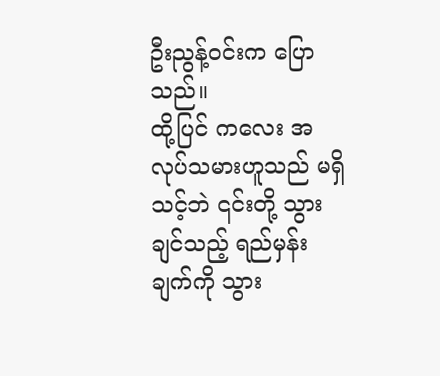ဦးညွန့်ဝင်းက ပြောသည်။
ထို့ပြင် ကလေး အလုပ်သမားဟူသည် မရှိသင့်ဘဲ ၎င်းတို့ သွားချင်သည့် ရည်မှန်းချက်ကို သွား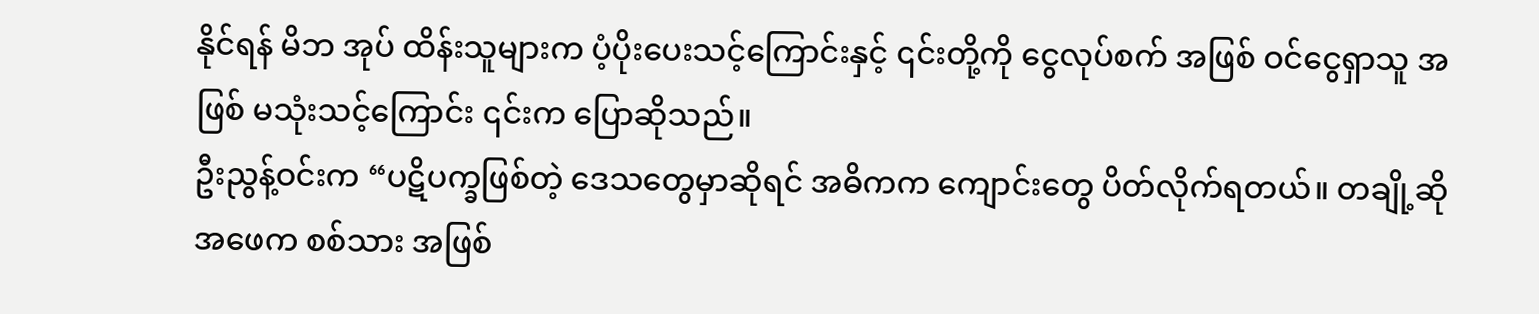နိုင်ရန် မိဘ အုပ် ထိန်းသူများက ပံ့ပိုးပေးသင့်ကြောင်းနှင့် ၎င်းတို့ကို ငွေလုပ်စက် အဖြစ် ဝင်ငွေရှာသူ အဖြစ် မသုံးသင့်ကြောင်း ၎င်းက ပြောဆိုသည်။
ဦးညွန့်ဝင်းက “ပဋိပက္ခဖြစ်တဲ့ ဒေသတွေမှာဆိုရင် အဓိကက ကျောင်းတွေ ပိတ်လိုက်ရတယ်။ တချို့ဆို အဖေက စစ်သား အဖြစ်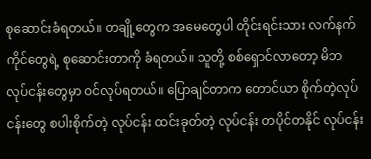စုဆောင်းခံရတယ်။ တချို့တွေက အမေတွေပါ တိုင်းရင်းသား လက်နက်ကိုင်တွေရဲ့ စုဆောင်းတာကို ခံရတယ်။ သူတို့ စစ်ရှောင်လာတော့ မိဘ လုပ်ငန်းတွေမှာ ဝင်လုပ်ရတယ်။ ပြောချင်တာက တောင်ယာ စိုက်တဲ့လုပ် ငန်းတွေ စပါးစိုက်တဲ့ လုပ်ငန်း ထင်းခုတ်တဲ့ လုပ်ငန်း တပိုင်တနိုင် လုပ်ငန်း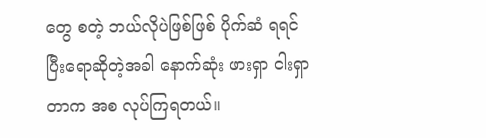တွေ စတဲ့ ဘယ်လိုပဲဖြစ်ဖြစ် ပိုက်ဆံ ရရင် ပြီးရောဆိုတဲ့အခါ နောက်ဆုံး ဖားရှာ ငါးရှာတာက အစ လုပ်ကြရတယ်။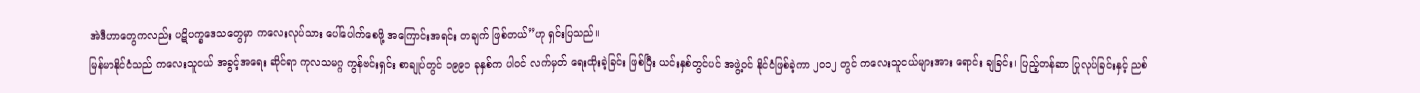အဲဒီဟာတွေကလည်း ပဋိပက္ခဒေသတွေမှာ ကလေးလုပ်သား ပေါ်ပေါက်စေဖို့ အကြောင်းအရင်း တချက် ဖြစ်တယ်”ဟု ရှင်းပြသည်။
မြန်မာနိုင်ငံသည် ကလေးသူငယ် အခွင့်အရေး ဆိုင်ရာ ကုလသမဂ္ဂ ကွန်ဗင်းရှင်း စာချုပ်တွင် ၁၉၉၁ ခုနှစ်က ပါဝင် လက်မှတ် ရေးထိုးခဲ့ခြင်း ဖြစ်ပြီး ယင်းနှစ်တွင်ပင် အဖွဲ့ဝင် နိုင်ငံဖြစ်ခဲ့ကာ ၂၀၁၂ တွင် ကလေးသူငယ်များအား ရောင်း ချခြင်း၊ ပြည့်တန်ဆာ ပြုလုပ်ခြင်းနှင့် ညစ်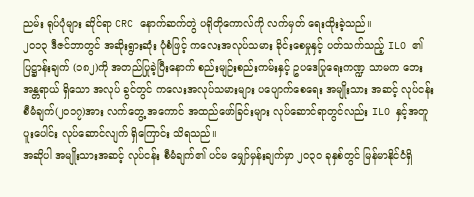ညမ်း ရုပ်ပုံများ ဆိုင်ရာ CRC နောက်ဆက်တွဲ ပရိုတိုကောလ်ကို လက်မှတ် ရေးထိုးခဲ့သည်။
၂၀၁၃ ဒီဇင်ဘာတွင် အဆိုးရွားဆုံး ပုံစံဖြင့် ကလေးအလုပ်သမား ခိုင်းစေမှုနှင့် ပတ်သက်သည့် ILO ၏ ပြဋ္ဌာန်းချက် (၁၈၂)ကို အတည်ပြုခဲ့ပြီးနောက် စည်းမျဉ်းစည်းကမ်းနှင့် ဥပဒေပြုရေးကဏ္ဍ သာမက ဘေးအန္တရာယ် ရှိသော အလုပ် ခွင်တွင် ကလေးအလုပ်သမားများ ပပျောက်စေရေး အမျိုးသား အဆင့် လုပ်ငန်းစီမံချက်(၂၀၁၇)အား လက်တွေ့ အကောင် အထည်ဖော်ခြင်းများ လုပ်ဆောင်ရာတွင်လည်း ILO နှင့်အတူ ပူးပေါင်း လုပ်ဆောင်လျက် ရှိကြောင်း သိရသည်။
အဆိုပါ အမျိုးသားအဆင့် လုပ်ငန်း စီမံချက်၏ ပင်မ မျှော်မှန်းချက်မှာ ၂၀၃၀ ခုနှစ်တွင် မြန်မာနိုင်ငံရှိ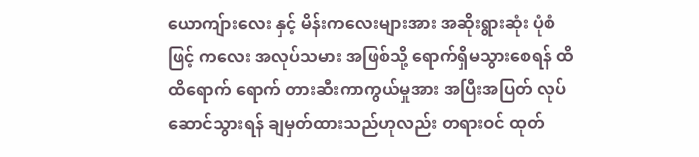ယောကျ်ားလေး နှင့် မိန်းကလေးများအား အဆိုးရွားဆုံး ပုံစံဖြင့် ကလေး အလုပ်သမား အဖြစ်သို့ ရောက်ရှိမသွားစေရန် ထိထိရောက် ရောက် တားဆီးကာကွယ်မှုအား အပြီးအပြတ် လုပ်ဆောင်သွားရန် ချမှတ်ထားသည်ဟုလည်း တရားဝင် ထုတ်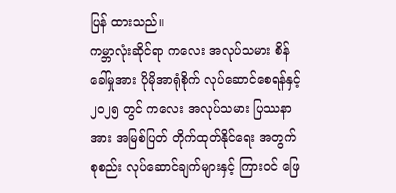ပြန် ထားသည်။
ကမ္ဘာလုံးဆိုင်ရာ ကလေး အလုပ်သမား စိန်ခေါ်မှုအား ပိုမိုအာရုံစိုက် လုပ်ဆောင်စေရန်နှင့် ၂၀၂၅ တွင် ကလေး အလုပ်သမား ပြဿနာအား အမြစ်ပြတ် တိုက်ထုတ်နိုင်ရေး အတွက် စုစည်း လုပ်ဆောင်ချက်များနှင့် ကြားဝင် ဖြေ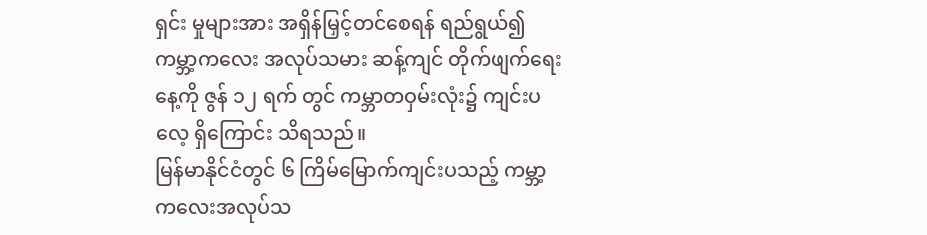ရှင်း မှုများအား အရှိန်မြှင့်တင်စေရန် ရည်ရွယ်၍ ကမ္ဘာ့ကလေး အလုပ်သမား ဆန့်ကျင် တိုက်ဖျက်ရေးနေ့ကို ဇွန် ၁၂ ရက် တွင် ကမ္ဘာတဝှမ်းလုံး၌ ကျင်းပလေ့ ရှိကြောင်း သိရသည်။
မြန်မာနိုင်ငံတွင် ၆ ကြိမ်မြောက်ကျင်းပသည့် ကမ္ဘာ့ကလေးအလုပ်သ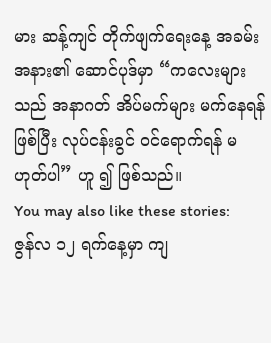မား ဆန့်ကျင် တိုက်ဖျက်ရေးနေ့ အခမ်းအနား၏ ဆောင်ပုဒ်မှာ “ကလေးများသည် အနာဂတ် အိပ်မက်များ မက်နေရန် ဖြစ်ပြီး လုပ်ငန်းခွင် ဝင်ရောက်ရန် မဟုတ်ပါ” ဟူ ၍ ဖြစ်သည်။
You may also like these stories:
ဇွန်လ ၁၂ ရက်နေ့မှာ ကျ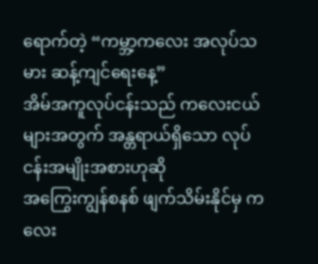ရောက်တဲ့ “ကမ္ဘာ့ကလေး အလုပ်သမား ဆန့်ကျင်ရေးနေ့”
အိမ်အကူလုပ်ငန်းသည် ကလေးငယ်များအတွက် အန္တရာယ်ရှိသော လုပ်ငန်းအမျိုးအစားဟုဆို
အကြွေးကျွန်စနစ် ဖျက်သိမ်းနိုင်မှ ကလေး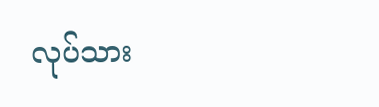လုပ်သား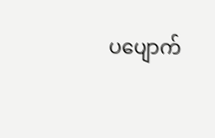ပပျောက်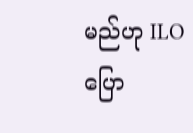မည်ဟု ILO ပြော